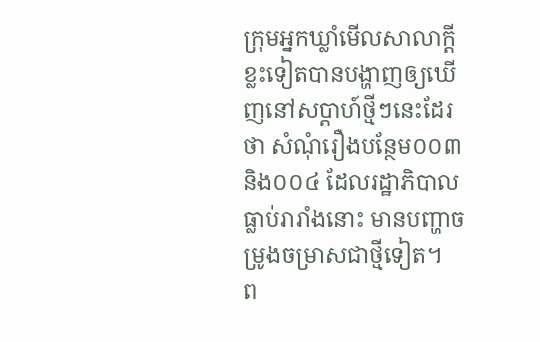ក្រុមអ្នកឃ្លាំមើលសាលាក្តីខ្លះទៀតបានបង្ហាញឲ្យឃើញនៅសប្តាហ៍ថ្មីៗនេះដែរថា សំណុំរឿងបន្ថែម០០៣ និង០០៤ ដែលរដ្ឋាភិបាលធ្លាប់រារាំងនោះ មានបញ្ហាចម្រូងចម្រាសជាថ្មីទៀត។
ព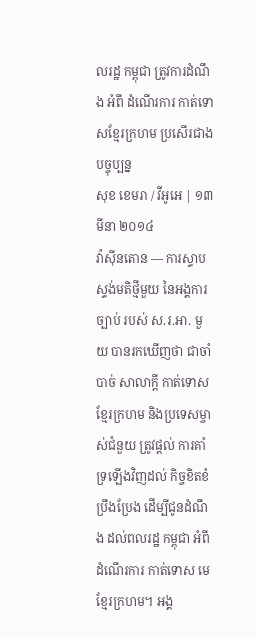លរដ្ឋ កម្ពុជា ត្រូវការដំណឹង អំពី ដំណើរការ កាត់ទោសខ្មែរក្រហម ប្រសើរជាង បច្ចុប្បន្ន
សុខ ខេមរា / វីអូអេ | ១៣ មីនា ២០១៤
វ៉ាស៊ីនតោន — ការស្ទាបស្ទង់មតិថ្មីមួយ នៃអង្គការច្បាប់ របស់ ស.រ.អា. មួយ បានរកឃើញថា ជាចាំបាច់ សាលាក្តី កាត់ទោសខ្មែរក្រហម និងប្រទេសម្ចាស់ជំនួយ ត្រូវផ្តល់ ការគាំទ្រឡើងវិញដល់ កិច្ចខិតខំប្រឹងប្រែង ដើម្បីជូនដំណឹង ដល់ពលរដ្ឋ កម្ពុជា អំពី ដំណើរការ កាត់ទោស មេខ្មែរក្រហម។ អង្គ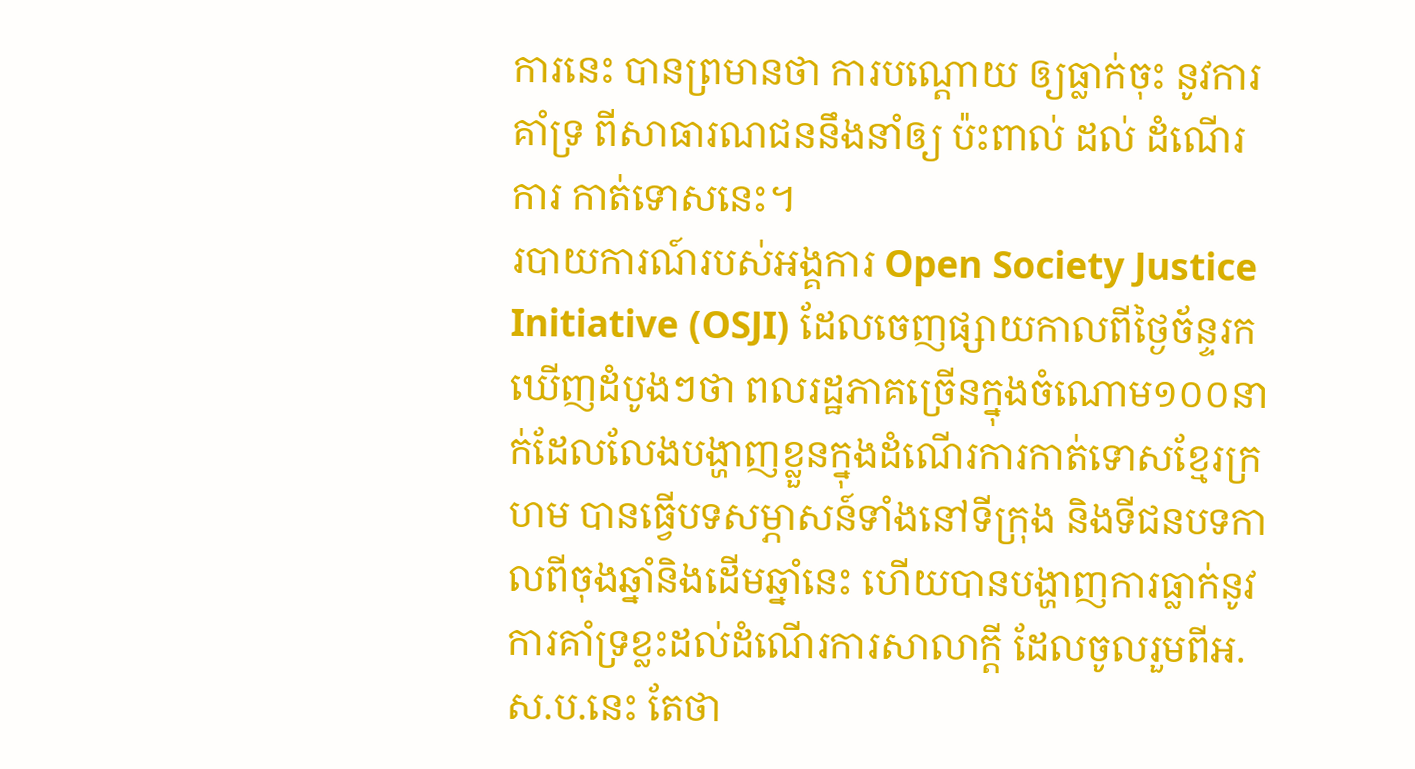ការនេះ បានព្រមានថា ការបណ្តោយ ឲ្យធ្លាក់ចុះ នូវការគាំទ្រ ពីសាធារណជននឹងនាំឲ្យ ប៉ះពាល់ ដល់ ដំណើរការ កាត់ទោសនេះ។
របាយការណ៍របស់អង្គការ Open Society Justice Initiative (OSJI) ដែលចេញផ្សាយកាលពីថ្ងៃច័ន្ទរកឃើញដំបូងៗថា ពលរដ្ឋភាគច្រើនក្នុងចំណោម១០០នាក់ដែលលែងបង្ហាញខ្លួនក្នុងដំណើរការកាត់ទោសខ្មែរក្រហម បានធ្វើបទសម្ភាសន៍ទាំងនៅទីក្រុង និងទីជនបទកាលពីចុងឆ្នាំនិងដើមឆ្នាំនេះ ហើយបានបង្ហាញការធ្លាក់នូវការគាំទ្រខ្លះដល់ដំណើរការសាលាក្តី ដែលចូលរួមពីអ.ស.ប.នេះ តែថា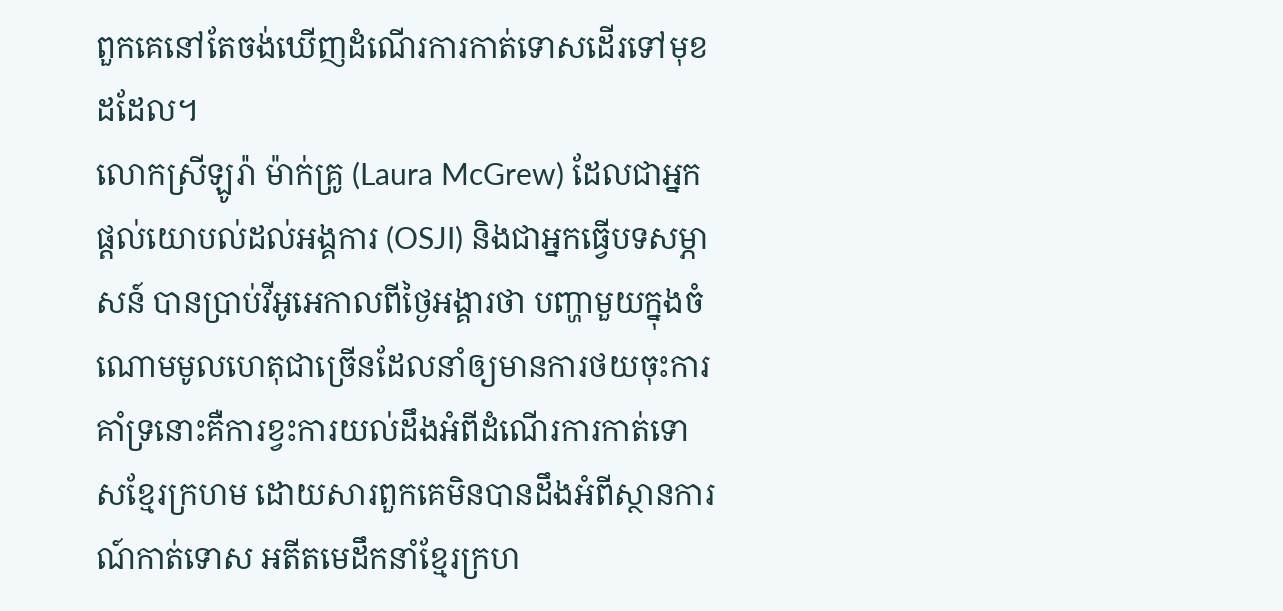ពួកគេនៅតែចង់ឃើញដំណើរការកាត់ទោសដើរទៅមុខដដែល។
លោកស្រីឡូរ៉ា ម៉ាក់គ្រូ (Laura McGrew) ដែលជាអ្នកផ្តល់យោបល់ដល់អង្គការ (OSJI) និងជាអ្នកធ្វើបទសម្ភាសន៍ បានប្រាប់វីអូអេកាលពីថ្ងៃអង្គារថា បញ្ហាមួយក្នុងចំណោមមូលហេតុជាច្រើនដែលនាំឲ្យមានការថយចុះការគាំទ្រនោះគឺការខ្វះការយល់ដឹងអំពីដំណើរការកាត់ទោសខ្មែរក្រហម ដោយសារពួកគេមិនបានដឹងអំពីស្ថានការណ៍កាត់ទោស អតីតមេដឹកនាំខ្មែរក្រហ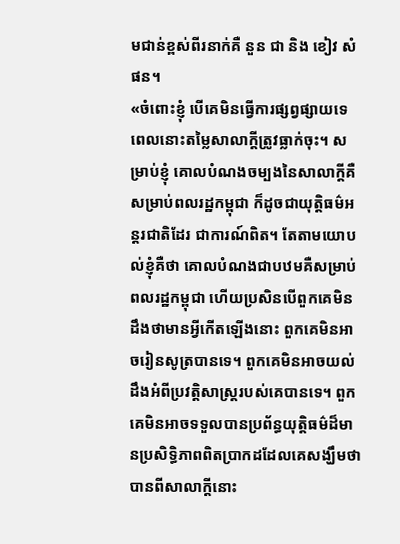មជាន់ខ្ពស់ពីរនាក់គឺ នួន ជា និង ខៀវ សំផន។
«ចំពោះខ្ញុំ បើគេមិនធ្វើការផ្សព្វផ្សាយទេ ពេលនោះតម្លៃសាលាក្តីត្រូវធ្លាក់ចុះ។ សម្រាប់ខ្ញុំ គោលបំណងចម្បងនៃសាលាក្តីគឺសម្រាប់ពលរដ្ឋកម្ពុជា ក៏ដូចជាយុត្តិធម៌អន្តរជាតិដែរ ជាការណ៍ពិត។ តែតាមយោបល់ខ្ញុំគឺថា គោលបំណងជាបឋមគឺសម្រាប់ពលរដ្ឋកម្ពុជា ហើយប្រសិនបើពួកគេមិនដឹងថាមានអ្វីកើតឡើងនោះ ពួកគេមិនអាចរៀនសូត្របានទេ។ ពួកគេមិនអាចយល់ដឹងអំពីប្រវត្តិសាស្រ្តរបស់គេបានទេ។ ពួកគេមិនអាចទទួលបានប្រព័ន្ធយុត្តិធម៌ដ៏មានប្រសិទ្ធិភាពពិតប្រាកដដែលគេសង្ឃឹមថា បានពីសាលាក្តីនោះ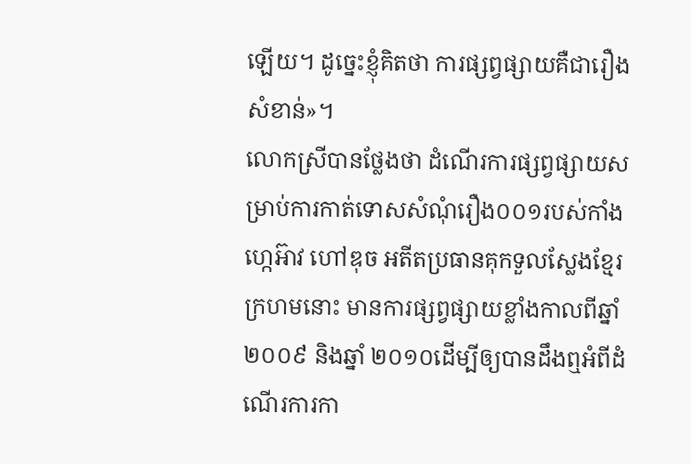ឡើយ។ ដូច្នេះខ្ញុំគិតថា ការផ្សព្វផ្សាយគឺជារឿងសំខាន់»។
លោកស្រីបានថ្លែងថា ដំណើរការផ្សព្វផ្សាយសម្រាប់ការកាត់ទោសសំណុំរឿង០០១របស់កាំង ហ្កេអ៊ាវ ហៅឌុច អតីតប្រធានគុកទួលស្លែងខ្មែរក្រហមនោះ មានការផ្សព្វផ្សាយខ្លាំងកាលពីឆ្នាំ២០០៩ និងឆ្នាំ ២០១០ដើម្បីឲ្យបានដឹងឮអំពីដំណើរការកា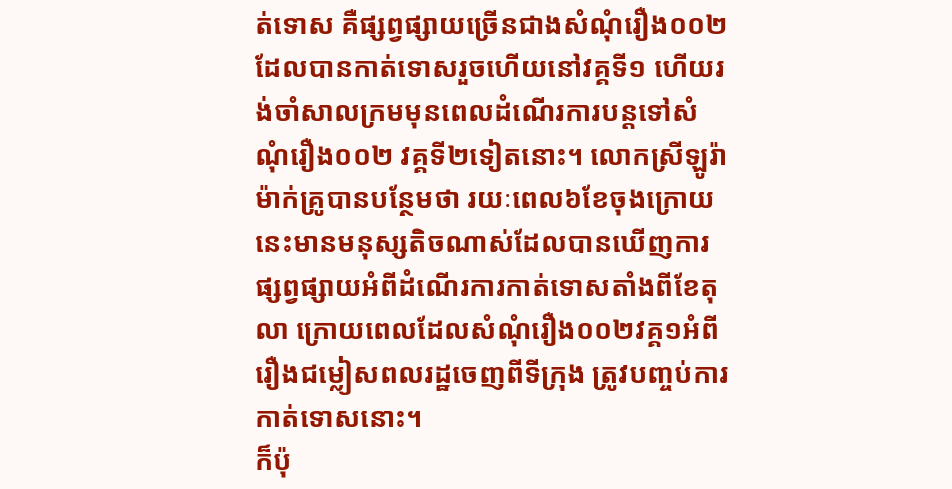ត់ទោស គឺផ្សព្វផ្សាយច្រើនជាងសំណុំរឿង០០២ដែលបានកាត់ទោសរួចហើយនៅវគ្គទី១ ហើយរង់ចាំសាលក្រមមុនពេលដំណើរការបន្តទៅសំណុំរឿង០០២ វគ្គទី២ទៀតនោះ។ លោកស្រីឡូរ៉ា ម៉ាក់គ្រូបានបន្ថែមថា រយៈពេល៦ខែចុងក្រោយនេះមានមនុស្សតិចណាស់ដែលបានឃើញការផ្សព្វផ្សាយអំពីដំណើរការកាត់ទោសតាំងពីខែតុលា ក្រោយពេលដែលសំណុំរឿង០០២វគ្គ១អំពីរឿងជម្លៀសពលរដ្ឋចេញពីទីក្រុង ត្រូវបញ្ចប់ការកាត់ទោសនោះ។
ក៏ប៉ុ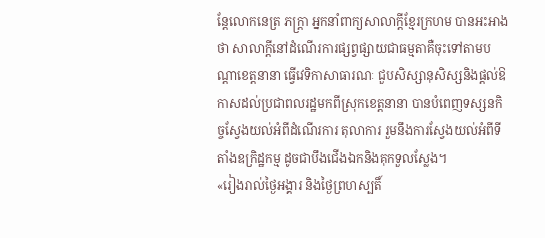ន្តែលោកនេត្រ ភក្ត្រា អ្នកនាំពាក្យសាលាក្តីខ្មែរក្រហម បានអះអាងថា សាលាក្តីនៅដំណើរការផ្សព្វផ្សាយជាធម្មតាគឺចុះទៅតាមបណ្តាខេត្តនានា ធ្វើវេទិកាសាធារណៈ ជួបសិស្សានុសិស្សនិងផ្តល់ឱកាសដល់ប្រជាពលរដ្ឋមកពីស្រុកខេត្តនានា បានបំពេញទស្សនកិច្ចស្វែងយល់អំពីដំណើរការ តុលាការ រួមនឹងការស្វែងយល់អំពីទីតាំងឧក្រិដ្ឋកម្ម ដូចជាបឹងជើងឯកនិងគុកទួលស្លែង។
«រៀងរាល់ថ្ងៃអង្គារ និងថ្ងៃព្រហស្បតិ៍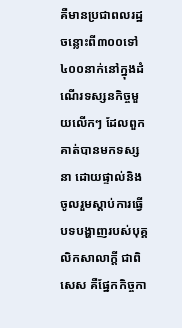គឺមានប្រជាពលរដ្ឋចន្លោះពី៣០០ទៅ ៤០០នាក់នៅក្នុងដំណើរទស្សនកិច្ចមួយលើកៗ ដែលពួកគាត់បានមកទស្សនា ដោយផ្ទាល់និងចូលរួមស្តាប់ការធ្វើបទបង្ហាញរបស់បុគ្គលិកសាលាក្តី ជាពិសេស គឺផ្នែកកិច្ចកា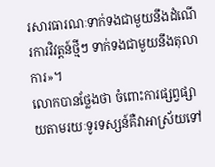រសារធារណៈទាក់ទងជាមួយនឹងដំណើរការវិវត្តន៍ថ្មីៗ ទាក់ទងជាមួយនឹងតុលាការ»។
លោកបានថ្លែងថា ចំពោះការផ្សព្វផ្សាយតាមរយៈទូរទស្សន៍គឺវាអាស្រ័យទៅ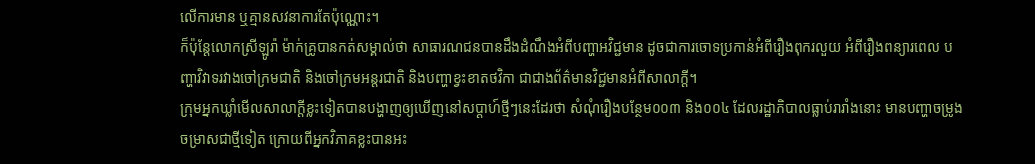លើការមាន ឬគ្មានសវនាការតែប៉ុណ្ណោះ។
ក៏ប៉ុន្តែលោកស្រីឡូរ៉ា ម៉ាក់គ្រូបានកត់សម្គាល់ថា សាធារណជនបានដឹងដំណឹងអំពីបញ្ហាអវិជ្ជមាន ដូចជាការចោទប្រកាន់អំពីរឿងពុករលួយ អំពីរឿងពន្យារពេល បញ្ហាវិវាទរវាងចៅក្រមជាតិ និងចៅក្រមអន្តរជាតិ និងបញ្ហាខ្វះខាតថវិកា ជាជាងព័ត៌មានវិជ្ជមានអំពីសាលាក្តី។
ក្រុមអ្នកឃ្លាំមើលសាលាក្តីខ្លះទៀតបានបង្ហាញឲ្យឃើញនៅសប្តាហ៍ថ្មីៗនេះដែរថា សំណុំរឿងបន្ថែម០០៣ និង០០៤ ដែលរដ្ឋាភិបាលធ្លាប់រារាំងនោះ មានបញ្ហាចម្រូងចម្រាសជាថ្មីទៀត ក្រោយពីអ្នកវិភាគខ្លះបានអះ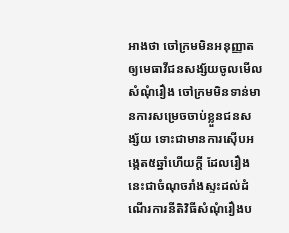អាងថា ចៅក្រមមិនអនុញ្ញាតឲ្យមេធាវីជនសង្ស័យចូលមើលសំណុំរឿង ចៅក្រមមិនទាន់មានការសម្រេចចាប់ខ្លួនជនសង្ស័យ ទោះជាមានការស៊ើបអង្កេត៥ឆ្នាំហើយក្តី ដែលរឿងនេះជាចំណុចរាំងស្ទះដល់ដំណើរការនីតិវិធីសំណុំរឿងប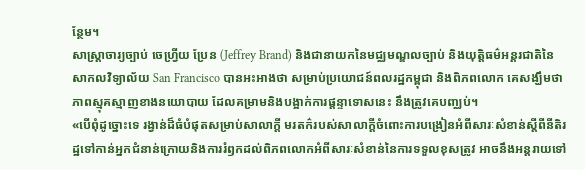ន្ថែម។
សាស្ត្រាចារ្យច្បាប់ ចេហ្វ្រីយ ប្រែន (Jeffrey Brand) និងជានាយកនៃមជ្ឈមណ្ឌលច្បាប់ និងយុត្តិធម៌អន្តរជាតិនៃសាកលវិទ្យាល័យ San Francisco បានអះអាងថា សម្រាប់ប្រយោជន៍ពលរដ្ឋកម្ពុជា និងពិភពលោក គេសង្ឃឹមថា ភាពស្មុគស្មាញខាងនយោបាយ ដែលគម្រាមនិងបង្អាក់ការផ្តន្ទាទោសនេះ នឹងត្រូវគេបញ្ឈប់។
«បើពុំដូច្នោះទេ រង្វាន់ដ៏ធំបំផុតសម្រាប់សាលាក្តី មរតក៌របស់សាលាក្តីចំពោះការបង្រៀនអំពីសារៈសំខាន់ស្តីពីនីតិរដ្ឋទៅកាន់អ្នកជំនាន់ក្រោយនិងការរំឭកដល់ពិភពលោកអំពីសារៈសំខាន់នៃការទទួលខុសត្រូវ អាចនឹងអន្តរាយទៅ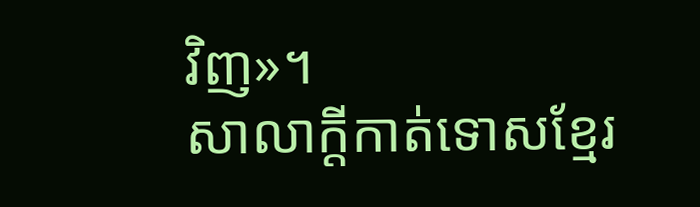វិញ»។
សាលាក្តីកាត់ទោសខ្មែរ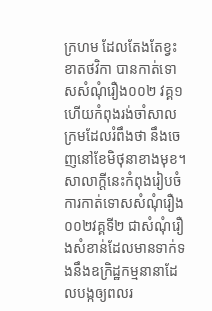ក្រហម ដែលតែងតែខ្វះខាតថវិកា បានកាត់ទោសសំណុំរឿង០០២ វគ្គ១ ហើយកំពុងរង់ចាំសាលក្រមដែលរំពឹងថា នឹងចេញនៅខែមិថុនាខាងមុខ។ សាលាក្តីនេះកំពុងរៀបចំការកាត់ទោសសំណុំរឿង០០២វគ្គទី២ ជាសំណុំរឿងសំខាន់ដែលមានទាក់ទងនឹងឧក្រិដ្ឋកម្មនានាដែលបង្កឲ្យពលរ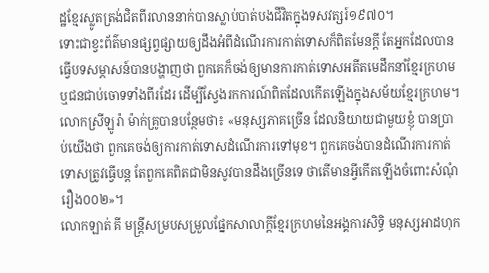ដ្ឋខ្មែរស្លូតត្រង់ជិតពីរលាននាក់បានស្លាប់បាត់បងជីវិតក្នុងទសវត្សរ៍១៩៧០។
ទោះជាខ្វះព័ត៌មានផ្សព្វផ្សាយឲ្យដឹងអំពីដំណើរការកាត់ទោសក៏ពិតមែនក្តី តែអ្នកដែលបានធ្វើបទសម្ភាសន៍បានបង្ហាញថា ពួកគេក៏ចង់ឲ្យមានការកាត់ទោសអតីតមេដឹកនាំខ្មែរក្រហម ឬជនជាប់ចោទទាំងពីរដែរ ដើម្បីស្វែងរកការណ៍ពិតដែលកើតឡើងក្នុងសម័យខ្មែរក្រហម។
លោកស្រីឡូរ៉ា ម៉ាក់គ្រូបានបន្ថែមថា៖ «មនុស្សភាគច្រើន ដែលនិយាយជាមួយខ្ញុំ បានប្រាប់យើងថា ពួកគេចង់ឲ្យការកាត់ទោសដំណើរការទៅមុខ។ ពួកគេចង់បានដំណើរការកាត់ទោសត្រូវធ្វើបន្ត តែពួកគេពិតជាមិនសូវបានដឹងច្រើនទេ ថាតើមានអ្វីកើតឡើងចំពោះសំណុំរឿង០០២»។
លោកឡាត់ គី មន្ត្រីសម្របសម្រួលផ្នែកសាលាក្តីខ្មែរក្រហមនៃអង្គការសិទ្ធិ មនុស្សអាដហុក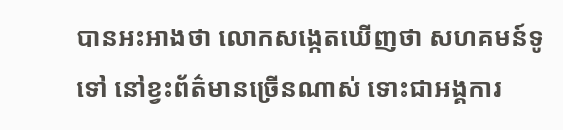បានអះអាងថា លោកសង្កេតឃើញថា សហគមន៍ទូទៅ នៅខ្វះព័ត៌មានច្រើនណាស់ ទោះជាអង្គការ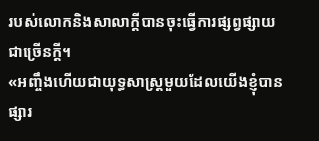របស់លោកនិងសាលាក្តីបានចុះធ្វើការផ្សព្វផ្សាយជាច្រើនក្តី។
«អញ្ចឹងហើយជាយុទ្ធសាស្ត្រមួយដែលយើងខ្ញុំបានផ្សារ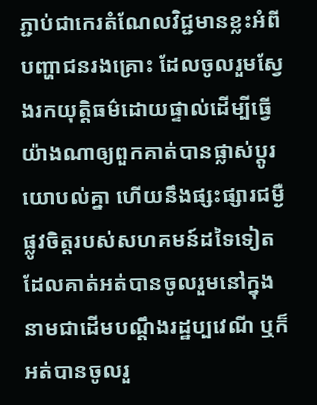ភ្ជាប់ជាកេរតំណែលវិជ្ជមានខ្លះអំពីបញ្ហាជនរងគ្រោះ ដែលចូលរួមស្វែងរកយុត្តិធម៌ដោយផ្ទាល់ដើម្បីធ្វើយ៉ាងណាឲ្យពួកគាត់បានផ្លាស់ប្តូរយោបល់គ្នា ហើយនឹងផ្សះផ្សារជម្ងឺផ្លូវចិត្តរបស់សហគមន៍ដទៃទៀត ដែលគាត់អត់បានចូលរួមនៅក្នុងនាមជាដើមបណ្តឹងរដ្ឋប្បវេណី ឬក៏អត់បានចូលរួ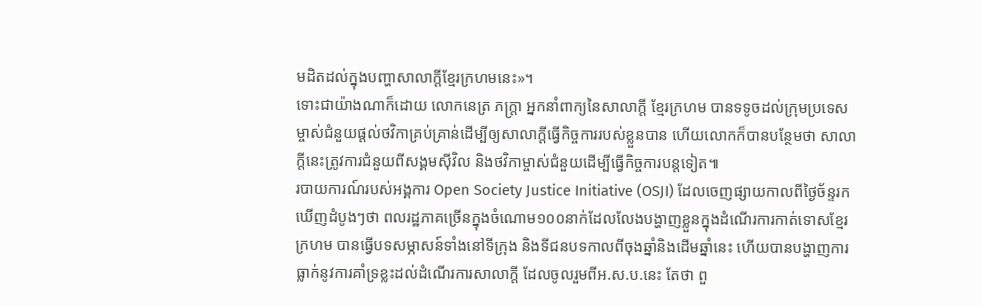មដិតដល់ក្នុងបញ្ហាសាលាក្តីខ្មែរក្រហមនេះ»។
ទោះជាយ៉ាងណាក៏ដោយ លោកនេត្រ ភក្ត្រា អ្នកនាំពាក្យនៃសាលាក្តី ខ្មែរក្រហម បានទទូចដល់ក្រុមប្រទេសម្ចាស់ជំនួយផ្តល់ថវិកាគ្រប់គ្រាន់ដើម្បីឲ្យសាលាក្តីធ្វើកិច្ចការរបស់ខ្លួនបាន ហើយលោកក៏បានបន្ថែមថា សាលាក្តីនេះត្រូវការជំនួយពីសង្គមស៊ីវិល និងថវិកាម្ចាស់ជំនួយដើម្បីធ្វើកិច្ចការបន្តទៀត៕
របាយការណ៍របស់អង្គការ Open Society Justice Initiative (OSJI) ដែលចេញផ្សាយកាលពីថ្ងៃច័ន្ទរកឃើញដំបូងៗថា ពលរដ្ឋភាគច្រើនក្នុងចំណោម១០០នាក់ដែលលែងបង្ហាញខ្លួនក្នុងដំណើរការកាត់ទោសខ្មែរក្រហម បានធ្វើបទសម្ភាសន៍ទាំងនៅទីក្រុង និងទីជនបទកាលពីចុងឆ្នាំនិងដើមឆ្នាំនេះ ហើយបានបង្ហាញការធ្លាក់នូវការគាំទ្រខ្លះដល់ដំណើរការសាលាក្តី ដែលចូលរួមពីអ.ស.ប.នេះ តែថា ពួ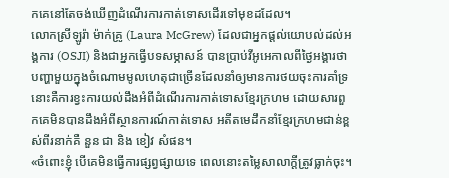កគេនៅតែចង់ឃើញដំណើរការកាត់ទោសដើរទៅមុខដដែល។
លោកស្រីឡូរ៉ា ម៉ាក់គ្រូ (Laura McGrew) ដែលជាអ្នកផ្តល់យោបល់ដល់អង្គការ (OSJI) និងជាអ្នកធ្វើបទសម្ភាសន៍ បានប្រាប់វីអូអេកាលពីថ្ងៃអង្គារថា បញ្ហាមួយក្នុងចំណោមមូលហេតុជាច្រើនដែលនាំឲ្យមានការថយចុះការគាំទ្រនោះគឺការខ្វះការយល់ដឹងអំពីដំណើរការកាត់ទោសខ្មែរក្រហម ដោយសារពួកគេមិនបានដឹងអំពីស្ថានការណ៍កាត់ទោស អតីតមេដឹកនាំខ្មែរក្រហមជាន់ខ្ពស់ពីរនាក់គឺ នួន ជា និង ខៀវ សំផន។
«ចំពោះខ្ញុំ បើគេមិនធ្វើការផ្សព្វផ្សាយទេ ពេលនោះតម្លៃសាលាក្តីត្រូវធ្លាក់ចុះ។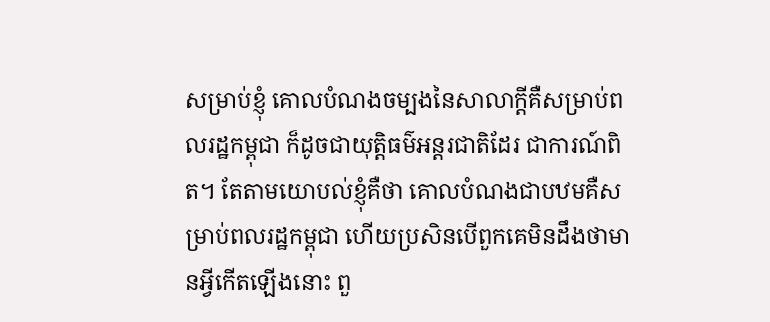សម្រាប់ខ្ញុំ គោលបំណងចម្បងនៃសាលាក្តីគឺសម្រាប់ពលរដ្ឋកម្ពុជា ក៏ដូចជាយុត្តិធម៌អន្តរជាតិដែរ ជាការណ៍ពិត។ តែតាមយោបល់ខ្ញុំគឺថា គោលបំណងជាបឋមគឺសម្រាប់ពលរដ្ឋកម្ពុជា ហើយប្រសិនបើពួកគេមិនដឹងថាមានអ្វីកើតឡើងនោះ ពួ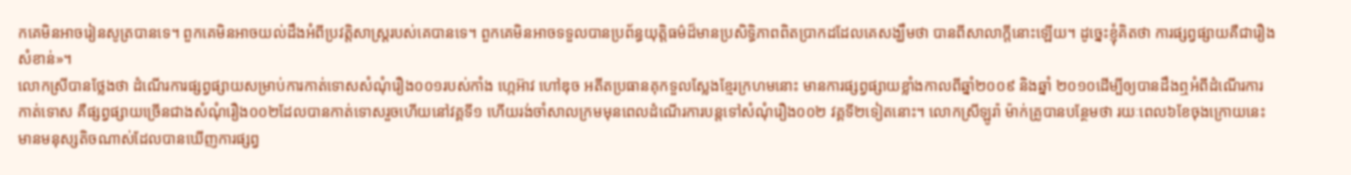កគេមិនអាចរៀនសូត្របានទេ។ ពួកគេមិនអាចយល់ដឹងអំពីប្រវត្តិសាស្រ្តរបស់គេបានទេ។ ពួកគេមិនអាចទទួលបានប្រព័ន្ធយុត្តិធម៌ដ៏មានប្រសិទ្ធិភាពពិតប្រាកដដែលគេសង្ឃឹមថា បានពីសាលាក្តីនោះឡើយ។ ដូច្នេះខ្ញុំគិតថា ការផ្សព្វផ្សាយគឺជារឿងសំខាន់»។
លោកស្រីបានថ្លែងថា ដំណើរការផ្សព្វផ្សាយសម្រាប់ការកាត់ទោសសំណុំរឿង០០១របស់កាំង ហ្កេអ៊ាវ ហៅឌុច អតីតប្រធានគុកទួលស្លែងខ្មែរក្រហមនោះ មានការផ្សព្វផ្សាយខ្លាំងកាលពីឆ្នាំ២០០៩ និងឆ្នាំ ២០១០ដើម្បីឲ្យបានដឹងឮអំពីដំណើរការកាត់ទោស គឺផ្សព្វផ្សាយច្រើនជាងសំណុំរឿង០០២ដែលបានកាត់ទោសរួចហើយនៅវគ្គទី១ ហើយរង់ចាំសាលក្រមមុនពេលដំណើរការបន្តទៅសំណុំរឿង០០២ វគ្គទី២ទៀតនោះ។ លោកស្រីឡូរ៉ា ម៉ាក់គ្រូបានបន្ថែមថា រយៈពេល៦ខែចុងក្រោយនេះមានមនុស្សតិចណាស់ដែលបានឃើញការផ្សព្វ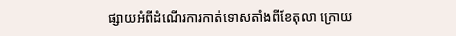ផ្សាយអំពីដំណើរការកាត់ទោសតាំងពីខែតុលា ក្រោយ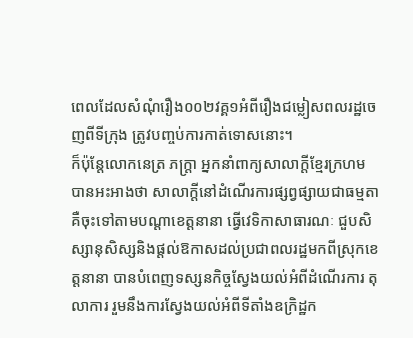ពេលដែលសំណុំរឿង០០២វគ្គ១អំពីរឿងជម្លៀសពលរដ្ឋចេញពីទីក្រុង ត្រូវបញ្ចប់ការកាត់ទោសនោះ។
ក៏ប៉ុន្តែលោកនេត្រ ភក្ត្រា អ្នកនាំពាក្យសាលាក្តីខ្មែរក្រហម បានអះអាងថា សាលាក្តីនៅដំណើរការផ្សព្វផ្សាយជាធម្មតាគឺចុះទៅតាមបណ្តាខេត្តនានា ធ្វើវេទិកាសាធារណៈ ជួបសិស្សានុសិស្សនិងផ្តល់ឱកាសដល់ប្រជាពលរដ្ឋមកពីស្រុកខេត្តនានា បានបំពេញទស្សនកិច្ចស្វែងយល់អំពីដំណើរការ តុលាការ រួមនឹងការស្វែងយល់អំពីទីតាំងឧក្រិដ្ឋក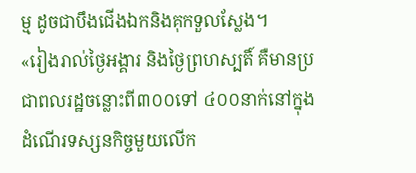ម្ម ដូចជាបឹងជើងឯកនិងគុកទួលស្លែង។
«រៀងរាល់ថ្ងៃអង្គារ និងថ្ងៃព្រហស្បតិ៍ គឺមានប្រជាពលរដ្ឋចន្លោះពី៣០០ទៅ ៤០០នាក់នៅក្នុងដំណើរទស្សនកិច្ចមួយលើក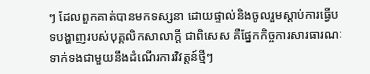ៗ ដែលពួកគាត់បានមកទស្សនា ដោយផ្ទាល់និងចូលរួមស្តាប់ការធ្វើបទបង្ហាញរបស់បុគ្គលិកសាលាក្តី ជាពិសេស គឺផ្នែកកិច្ចការសារធារណៈទាក់ទងជាមួយនឹងដំណើរការវិវត្តន៍ថ្មីៗ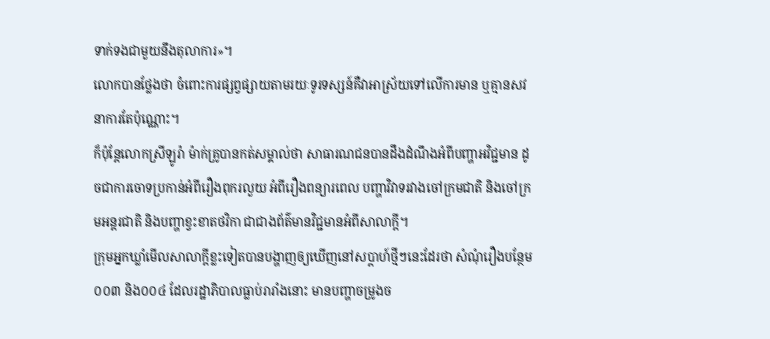ទាក់ទងជាមួយនឹងតុលាការ»។
លោកបានថ្លែងថា ចំពោះការផ្សព្វផ្សាយតាមរយៈទូរទស្សន៍គឺវាអាស្រ័យទៅលើការមាន ឬគ្មានសវនាការតែប៉ុណ្ណោះ។
ក៏ប៉ុន្តែលោកស្រីឡូរ៉ា ម៉ាក់គ្រូបានកត់សម្គាល់ថា សាធារណជនបានដឹងដំណឹងអំពីបញ្ហាអវិជ្ជមាន ដូចជាការចោទប្រកាន់អំពីរឿងពុករលួយ អំពីរឿងពន្យារពេល បញ្ហាវិវាទរវាងចៅក្រមជាតិ និងចៅក្រមអន្តរជាតិ និងបញ្ហាខ្វះខាតថវិកា ជាជាងព័ត៌មានវិជ្ជមានអំពីសាលាក្តី។
ក្រុមអ្នកឃ្លាំមើលសាលាក្តីខ្លះទៀតបានបង្ហាញឲ្យឃើញនៅសប្តាហ៍ថ្មីៗនេះដែរថា សំណុំរឿងបន្ថែម០០៣ និង០០៤ ដែលរដ្ឋាភិបាលធ្លាប់រារាំងនោះ មានបញ្ហាចម្រូងច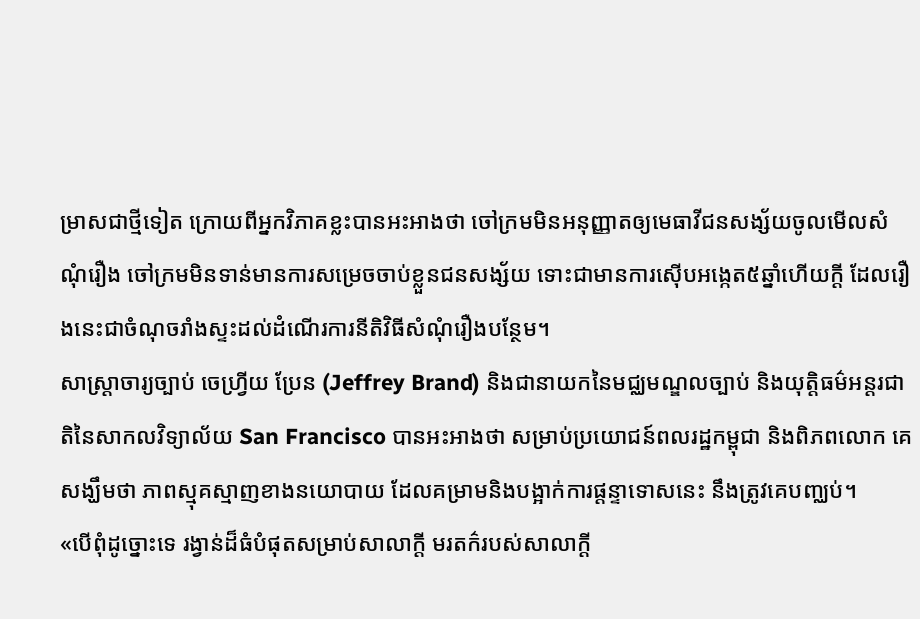ម្រាសជាថ្មីទៀត ក្រោយពីអ្នកវិភាគខ្លះបានអះអាងថា ចៅក្រមមិនអនុញ្ញាតឲ្យមេធាវីជនសង្ស័យចូលមើលសំណុំរឿង ចៅក្រមមិនទាន់មានការសម្រេចចាប់ខ្លួនជនសង្ស័យ ទោះជាមានការស៊ើបអង្កេត៥ឆ្នាំហើយក្តី ដែលរឿងនេះជាចំណុចរាំងស្ទះដល់ដំណើរការនីតិវិធីសំណុំរឿងបន្ថែម។
សាស្ត្រាចារ្យច្បាប់ ចេហ្វ្រីយ ប្រែន (Jeffrey Brand) និងជានាយកនៃមជ្ឈមណ្ឌលច្បាប់ និងយុត្តិធម៌អន្តរជាតិនៃសាកលវិទ្យាល័យ San Francisco បានអះអាងថា សម្រាប់ប្រយោជន៍ពលរដ្ឋកម្ពុជា និងពិភពលោក គេសង្ឃឹមថា ភាពស្មុគស្មាញខាងនយោបាយ ដែលគម្រាមនិងបង្អាក់ការផ្តន្ទាទោសនេះ នឹងត្រូវគេបញ្ឈប់។
«បើពុំដូច្នោះទេ រង្វាន់ដ៏ធំបំផុតសម្រាប់សាលាក្តី មរតក៌របស់សាលាក្តី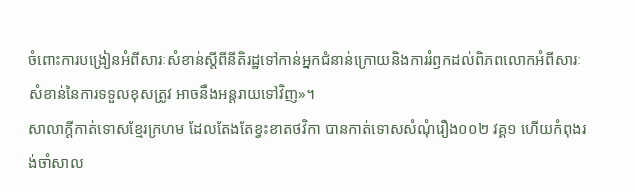ចំពោះការបង្រៀនអំពីសារៈសំខាន់ស្តីពីនីតិរដ្ឋទៅកាន់អ្នកជំនាន់ក្រោយនិងការរំឭកដល់ពិភពលោកអំពីសារៈសំខាន់នៃការទទួលខុសត្រូវ អាចនឹងអន្តរាយទៅវិញ»។
សាលាក្តីកាត់ទោសខ្មែរក្រហម ដែលតែងតែខ្វះខាតថវិកា បានកាត់ទោសសំណុំរឿង០០២ វគ្គ១ ហើយកំពុងរង់ចាំសាល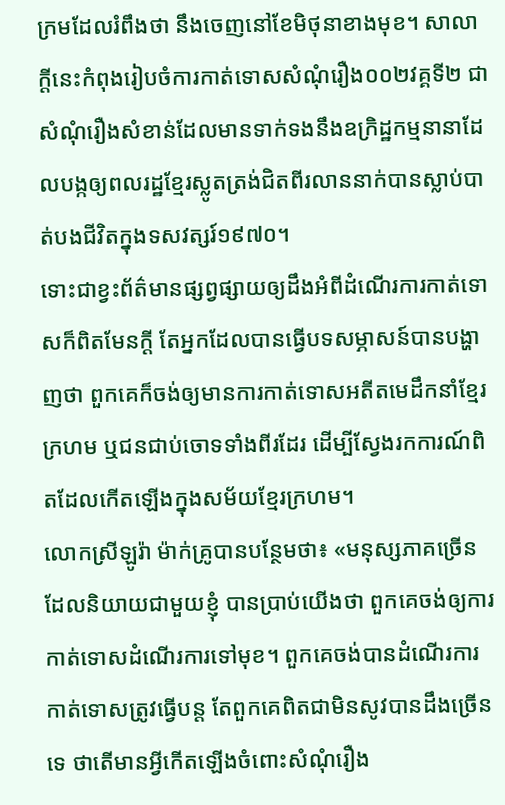ក្រមដែលរំពឹងថា នឹងចេញនៅខែមិថុនាខាងមុខ។ សាលាក្តីនេះកំពុងរៀបចំការកាត់ទោសសំណុំរឿង០០២វគ្គទី២ ជាសំណុំរឿងសំខាន់ដែលមានទាក់ទងនឹងឧក្រិដ្ឋកម្មនានាដែលបង្កឲ្យពលរដ្ឋខ្មែរស្លូតត្រង់ជិតពីរលាននាក់បានស្លាប់បាត់បងជីវិតក្នុងទសវត្សរ៍១៩៧០។
ទោះជាខ្វះព័ត៌មានផ្សព្វផ្សាយឲ្យដឹងអំពីដំណើរការកាត់ទោសក៏ពិតមែនក្តី តែអ្នកដែលបានធ្វើបទសម្ភាសន៍បានបង្ហាញថា ពួកគេក៏ចង់ឲ្យមានការកាត់ទោសអតីតមេដឹកនាំខ្មែរក្រហម ឬជនជាប់ចោទទាំងពីរដែរ ដើម្បីស្វែងរកការណ៍ពិតដែលកើតឡើងក្នុងសម័យខ្មែរក្រហម។
លោកស្រីឡូរ៉ា ម៉ាក់គ្រូបានបន្ថែមថា៖ «មនុស្សភាគច្រើន ដែលនិយាយជាមួយខ្ញុំ បានប្រាប់យើងថា ពួកគេចង់ឲ្យការកាត់ទោសដំណើរការទៅមុខ។ ពួកគេចង់បានដំណើរការកាត់ទោសត្រូវធ្វើបន្ត តែពួកគេពិតជាមិនសូវបានដឹងច្រើនទេ ថាតើមានអ្វីកើតឡើងចំពោះសំណុំរឿង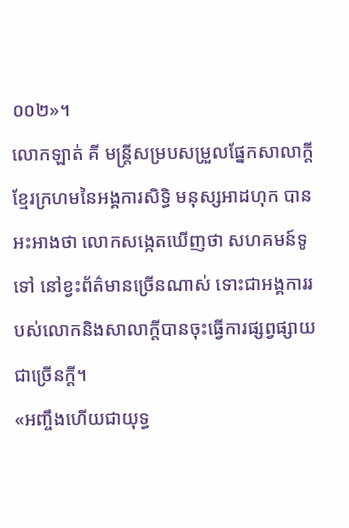០០២»។
លោកឡាត់ គី មន្ត្រីសម្របសម្រួលផ្នែកសាលាក្តីខ្មែរក្រហមនៃអង្គការសិទ្ធិ មនុស្សអាដហុក បានអះអាងថា លោកសង្កេតឃើញថា សហគមន៍ទូទៅ នៅខ្វះព័ត៌មានច្រើនណាស់ ទោះជាអង្គការរបស់លោកនិងសាលាក្តីបានចុះធ្វើការផ្សព្វផ្សាយជាច្រើនក្តី។
«អញ្ចឹងហើយជាយុទ្ធ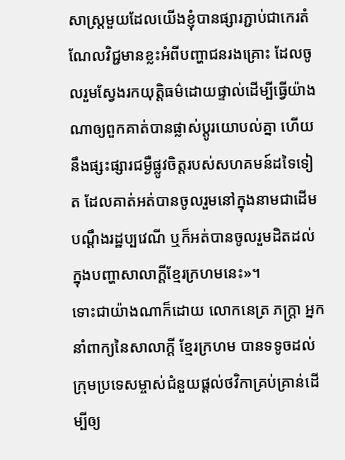សាស្ត្រមួយដែលយើងខ្ញុំបានផ្សារភ្ជាប់ជាកេរតំណែលវិជ្ជមានខ្លះអំពីបញ្ហាជនរងគ្រោះ ដែលចូលរួមស្វែងរកយុត្តិធម៌ដោយផ្ទាល់ដើម្បីធ្វើយ៉ាងណាឲ្យពួកគាត់បានផ្លាស់ប្តូរយោបល់គ្នា ហើយនឹងផ្សះផ្សារជម្ងឺផ្លូវចិត្តរបស់សហគមន៍ដទៃទៀត ដែលគាត់អត់បានចូលរួមនៅក្នុងនាមជាដើមបណ្តឹងរដ្ឋប្បវេណី ឬក៏អត់បានចូលរួមដិតដល់ក្នុងបញ្ហាសាលាក្តីខ្មែរក្រហមនេះ»។
ទោះជាយ៉ាងណាក៏ដោយ លោកនេត្រ ភក្ត្រា អ្នកនាំពាក្យនៃសាលាក្តី ខ្មែរក្រហម បានទទូចដល់ក្រុមប្រទេសម្ចាស់ជំនួយផ្តល់ថវិកាគ្រប់គ្រាន់ដើម្បីឲ្យ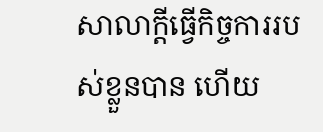សាលាក្តីធ្វើកិច្ចការរបស់ខ្លួនបាន ហើយ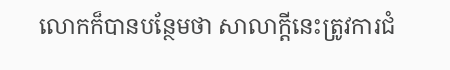លោកក៏បានបន្ថែមថា សាលាក្តីនេះត្រូវការជំ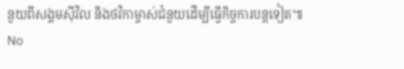នួយពីសង្គមស៊ីវិល និងថវិកាម្ចាស់ជំនួយដើម្បីធ្វើកិច្ចការបន្តទៀត៕
No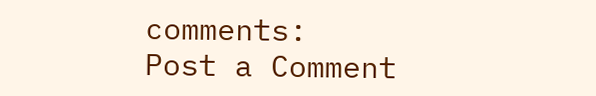comments:
Post a Comment